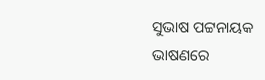ସୁଭାଷ ପଟ୍ଟନାୟକ
ଭାଷଣରେ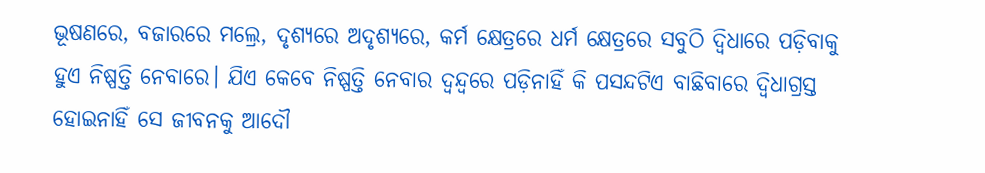ଭୂଷଣରେ, ବଜାରରେ ମଲ୍ରେ, ଦୃଶ୍ୟରେ ଅଦୃଶ୍ୟରେ, କର୍ମ କ୍ଷେତ୍ରରେ ଧର୍ମ କ୍ଷେତ୍ରରେ ସବୁଠି ଦ୍ବିଧାରେ ପଡ଼ିବାକୁ ହୁଏ ନିଷ୍ପତ୍ତି ନେବାରେ। ଯିଏ କେବେ ନିଷ୍ପତ୍ତି ନେବାର ଦ୍ବନ୍ଦ୍ବରେ ପଡ଼ିନାହିଁ କି ପସନ୍ଦଟିଏ ବାଛିବାରେ ଦ୍ବିଧାଗ୍ରସ୍ତ ହୋଇନାହିଁ ସେ ଜୀବନକୁ ଆଦୌ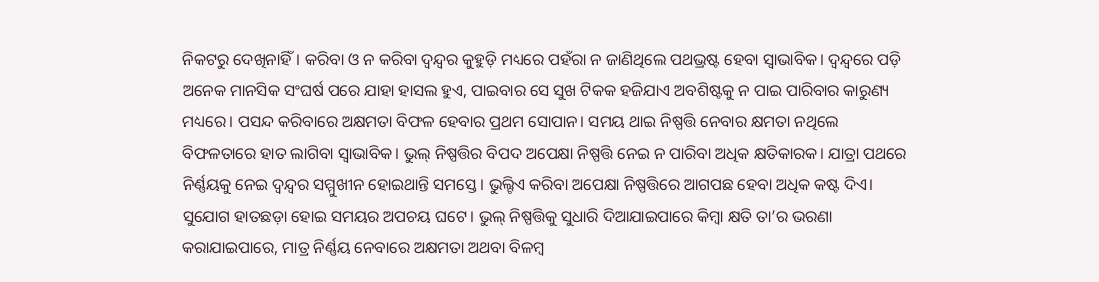ନିକଟରୁ ଦେଖିନାହିଁ। କରିବା ଓ ନ କରିବା ଦ୍ବନ୍ଦ୍ବର କୁହୁଡ଼ି ମଧ୍ୟରେ ପହଁରା ନ ଜାଣିଥିଲେ ପଥଭ୍ରଷ୍ଟ ହେବା ସ୍ବାଭାବିକ। ଦ୍ବନ୍ଦ୍ବରେ ପଡ଼ି ଅନେକ ମାନସିକ ସଂଘର୍ଷ ପରେ ଯାହା ହାସଲ ହୁଏ, ପାଇବାର ସେ ସୁଖ ଟିକକ ହଜିଯାଏ ଅବଶିଷ୍ଟକୁ ନ ପାଇ ପାରିବାର କାରୁଣ୍ୟ ମଧ୍ୟରେ। ପସନ୍ଦ କରିବାରେ ଅକ୍ଷମତା ବିଫଳ ହେବାର ପ୍ରଥମ ସୋପାନ। ସମୟ ଥାଇ ନିଷ୍ପତ୍ତି ନେବାର କ୍ଷମତା ନଥିଲେ ବିଫଳତାରେ ହାତ ଲାଗିବା ସ୍ବାଭାବିକ। ଭୁଲ୍ ନିଷ୍ପତ୍ତିର ବିପଦ ଅପେକ୍ଷା ନିଷ୍ପତ୍ତି ନେଇ ନ ପାରିବା ଅଧିକ କ୍ଷତିକାରକ। ଯାତ୍ରା ପଥରେ ନିର୍ଣ୍ଣୟକୁ ନେଇ ଦ୍ବନ୍ଦ୍ବର ସମ୍ମୁଖୀନ ହୋଇଥାନ୍ତି ସମସ୍ତେ। ଭୁଲ୍ଟିଏ କରିବା ଅପେକ୍ଷା ନିଷ୍ପତ୍ତିରେ ଆଗପଛ ହେବା ଅଧିକ କଷ୍ଟ ଦିଏ। ସୁଯୋଗ ହାତଛଡ଼ା ହୋଇ ସମୟର ଅପଚୟ ଘଟେ। ଭୁଲ୍ ନିଷ୍ପତ୍ତିକୁ ସୁଧାରି ଦିଆଯାଇପାରେ କିମ୍ବା କ୍ଷତି ତା’ର ଭରଣା କରାଯାଇପାରେ, ମାତ୍ର ନିର୍ଣ୍ଣୟ ନେବାରେ ଅକ୍ଷମତା ଅଥବା ବିଳମ୍ବ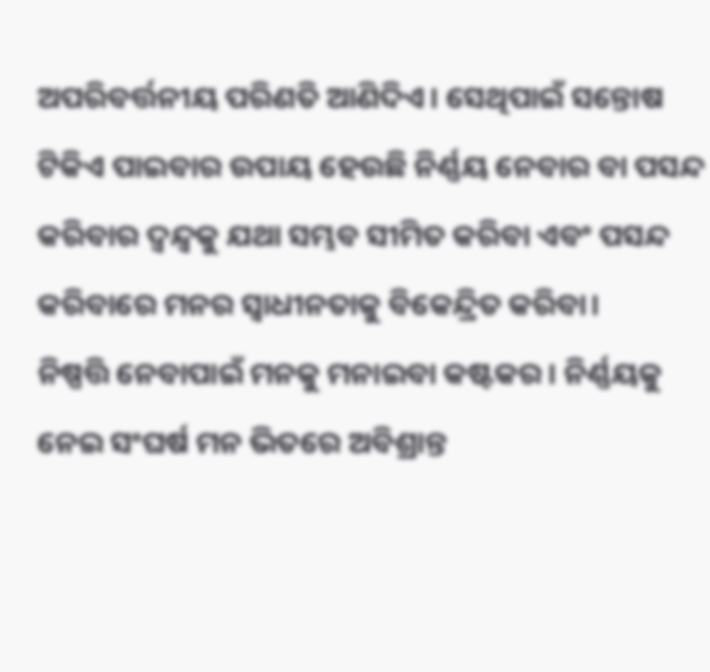ଅପରିବର୍ତ୍ତନୀୟ ପରିଣତି ଆଣିଦିଏ। ସେଥିପାଇଁ ସନ୍ତୋଷ ଟିକିଏ ପାଇବାର ଉପାୟ ହେଉଛି ନିର୍ଣ୍ଣୟ ନେବାର ବା ପସନ୍ଦ କରିବାର ଦ୍ବନ୍ଦ୍ବକୁ ଯଥା ସମ୍ଭବ ସୀମିତ କରିବା ଏବଂ ପସନ୍ଦ କରିବାରେ ମନର ସ୍ବାଧୀନତାକୁ ବିକେନ୍ଦ୍ରିତ କରିବା।
ନିଷ୍ପତ୍ତି ନେବାପାଇଁ ମନକୁ ମନାଇବା କଷ୍ଟକର। ନିର୍ଣ୍ଣୟକୁ ନେଇ ସଂଘର୍ଷ ମନ ଭିତରେ ଅବିଶ୍ରାନ୍ତ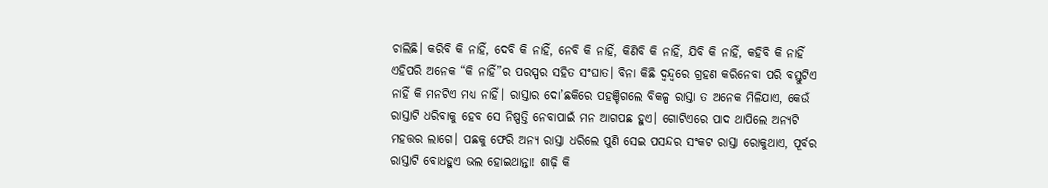ଚାଲିଛି। କରିବି କି ନାହିଁ, ଦେବି କି ନାହିଁ, ନେବି କି ନାହିଁ, କିଣିବି କି ନାହିଁ, ଯିବି କି ନାହିଁ, କହିବି କି ନାହିଁ ଏହିପରି ଅନେକ “କି ନାହିଁ”ର ପରସ୍ପର ସହିତ ସଂଘାତ। ବିନା କିଛି ଦ୍ବନ୍ଦ୍ବରେ ଗ୍ରହଣ କରିନେବା ପରି ବସ୍ତୁଟିଏ ନାହିଁ କି ମନଟିଏ ମଧ୍ୟ ନାହିଁ। ରାସ୍ତାର ଦୋ’ଛକିରେ ପହଞ୍ଚିଗଲେ ବିକଳ୍ପ ରାସ୍ତା ତ ଅନେକ ମିଳିଯାଏ, କେଉଁ ରାସ୍ତାଟି ଧରିବାକୁ ହେବ ସେ ନିଷ୍ପତ୍ତି ନେବାପାଇଁ ମନ ଆଗପଛ ହୁଏ। ଗୋଟିଏରେ ପାଦ ଥାପିଲେ ଅନ୍ୟଟି ମହତ୍ତର ଲାଗେ। ପଛକୁ ଫେରି ଅନ୍ୟ ରାସ୍ତା ଧରିଲେ ପୁଣି ସେଇ ପସନ୍ଦର ସଂକଟ ରାସ୍ତା ରୋକୁଥାଏ, ପୂର୍ବର ରାସ୍ତାଟି ବୋଧହୁଏ ଭଲ ହୋଇଥାନ୍ତା! ଶାଢ଼ି କି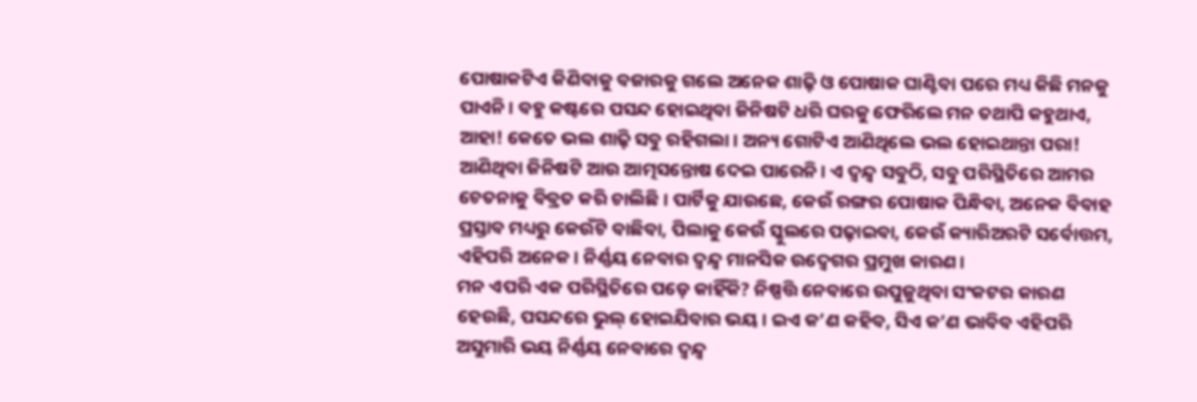ପୋଷାକଟିଏ କିଣିବାକୁ ବଜାରକୁ ଗଲେ ଅନେକ ଶାଢ଼ି ଓ ପୋଷାକ ଘାଣ୍ଟିବା ପରେ ମଧ୍ୟ କିଛି ମନକୁ ପାଏନି। ବହୁ କଷ୍ଟରେ ପସନ୍ଦ ହୋଇଥିବା ଜିନିଷଟି ଧରି ଘରକୁ ଫେରିଲେ ମନ ତଥାପି କହୁଥାଏ, ଆହା! କେତେ ଭଲ ଶାଢ଼ି ସବୁ ରହିଗଲା। ଅନ୍ୟ ଗୋଟିଏ ଆଣିଥିଲେ ଭଲ ହୋଇଥାନ୍ତା ପରା! ଆଣିଥିବା ଜିନିଷଟି ଆଉ ଆତ୍ମସନ୍ତୋଷ ଦେଇ ପାରେନି। ଏ ଦ୍ବନ୍ଦ୍ବ ସବୁଠି, ସବୁ ପରିସ୍ଥିତିରେ ଆମର ଚେତନାକୁ ବିବ୍ରତ କରି ଚାଲିଛି। ପାର୍ଟିକୁ ଯାଉଛେ, କେଉଁ ରଙ୍ଗର ପୋଷାକ ପିନ୍ଧିବା, ଅନେକ ବିବାହ ପ୍ରସ୍ତାବ ମଧ୍ୟରୁ କେଉଁଟି ବାଛିବା, ପିଲାକୁ କେଉଁ ସ୍କୁଲରେ ପଢ଼ାଇବା, କେଉଁ କ୍ୟାରିଅରଟି ସର୍ବୋତ୍ତମ, ଏହିପରି ଅନେକ। ନିର୍ଣ୍ଣୟ ନେବାର ଦ୍ବନ୍ଦ୍ବ ମାନସିକ ଉଦ୍ବେଗର ପ୍ରମୁଖ କାରଣ।
ମନ ଏପରି ଏକ ପରିସ୍ଥିତିରେ ପଡ଼େ କାହିଁକି? ନିଷ୍ପତ୍ତି ନେବାରେ ଉପୁଜୁଥିବା ସଂକଟର କାରଣ ହେଉଛି, ପସନ୍ଦରେ ଭୁଲ୍ ହୋଇଯିବାର ଭୟ। ଇଏ କ’ଣ କହିବ, ସିଏ କ’ଣ ଭାବିବ ଏହିପରି ଅସୁମାରି ଭୟ ନିର୍ଣ୍ଣୟ ନେବାରେ ଦ୍ବନ୍ଦ୍ବ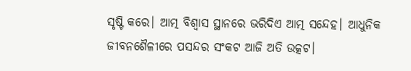ସୃଷ୍ଟି କରେ। ଆତ୍ମ ବିଶ୍ୱାସ ସ୍ଥାନରେ ଭରିଦିଏ ଆତ୍ମ ସନ୍ଦେହ। ଆଧୁନିକ ଜୀବନଶୈଳୀରେ ପସନ୍ଦର ସଂକଟ ଆଜି ଅତି ଉତ୍କଟ।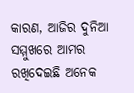କାରଣ, ଆଜିର ଦୁନିଆ ସମ୍ମୁଖରେ ଆମର ରଖିଦେଇଛି ଅନେକ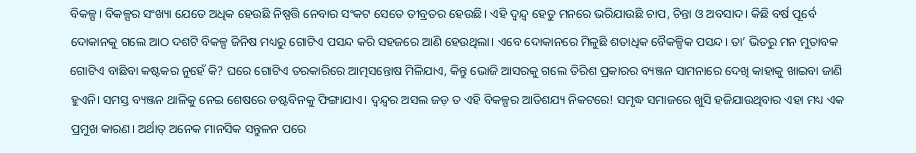ବିକଳ୍ପ। ବିକଳ୍ପର ସଂଖ୍ୟା ଯେତେ ଅଧିକ ହେଉଛି ନିଷ୍ପତ୍ତି ନେବାର ସଂକଟ ସେତେ ତୀବ୍ରତର ହେଉଛି। ଏହି ଦ୍ବନ୍ଦ୍ବ ହେତୁ ମନରେ ଭରିଯାଉଛି ଚାପ, ଚିନ୍ତା ଓ ଅବସାଦ। କିଛି ବର୍ଷ ପୂର୍ବେ ଦୋକାନକୁ ଗଲେ ଆଠ ଦଶଟି ବିକଳ୍ପ ଜିନିଷ ମଧ୍ୟରୁ ଗୋଟିଏ ପସନ୍ଦ କରି ସହଜରେ ଆଣି ହେଉଥିଲା। ଏବେ ଦୋକାନରେ ମିଳୁଛି ଶତାଧିକ ବୈକଳ୍ପିକ ପସନ୍ଦ। ତା’ ଭିତରୁ ମନ ମୁତାବକ ଗୋଟିଏ ବାଛିବା କଷ୍ଟକର ନୁହେଁ କି? ଘରେ ଗୋଟିଏ ତରକାରିରେ ଆତ୍ମସନ୍ତୋଷ ମିଳିଯାଏ, କିନ୍ତୁ ଭୋଜି ଆସରକୁ ଗଲେ ତିରିଶ ପ୍ରକାରର ବ୍ୟଞ୍ଜନ ସାମନାରେ ଦେଖି କାହାକୁ ଖାଇବା ଜାଣି ହୁଏନି। ସମସ୍ତ ବ୍ୟଞ୍ଜନ ଥାଳିକୁ ନେଇ ଶେଷରେ ଡଷ୍ଟବିନକୁ ଫିଙ୍ଗାଯାଏ। ଦ୍ବନ୍ଦ୍ବର ଅସଲ ଜଡ଼ ତ ଏହି ବିକଳ୍ପର ଆତିଶଯ୍ୟ ନିକଟରେ! ସମୃଦ୍ଧ ସମାଜରେ ଖୁସି ହଜିଯାଉଥିବାର ଏହା ମଧ୍ୟ ଏକ ପ୍ରମୁଖ କାରଣ। ଅର୍ଥାତ୍ ଅନେକ ମାନସିକ ସନ୍ତୁଳନ ପରେ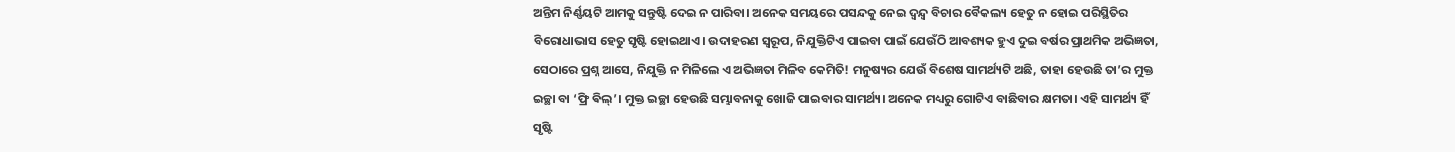ଅନ୍ତିମ ନିର୍ଣ୍ଣୟଟି ଆମକୁ ସନ୍ତୁଷ୍ଟି ଦେଇ ନ ପାରିବା। ଅନେକ ସମୟରେ ପସନ୍ଦକୁ ନେଇ ଦ୍ବନ୍ଦ୍ବ ବିଚାର ବୈକଲ୍ୟ ହେତୁ ନ ହୋଇ ପରିସ୍ଥିତିର ବିରୋଧାଭାସ ହେତୁ ସୃଷ୍ଟି ହୋଇଥାଏ। ଉଦାହରଣ ସ୍ବରୂପ, ନିଯୁକ୍ତିଟିଏ ପାଇବା ପାଇଁ ଯେଉଁଠି ଆବଶ୍ୟକ ହୁଏ ଦୁଇ ବର୍ଷର ପ୍ରାଥମିକ ଅଭିଜ୍ଞତା, ସେଠାରେ ପ୍ରଶ୍ନ ଆସେ, ନିଯୁକ୍ତି ନ ମିଳିଲେ ଏ ଅଭିଜ୍ଞତା ମିଳିବ କେମିତି! ମନୁଷ୍ୟର ଯେଉଁ ବିଶେଷ ସାମର୍ଥ୍ୟଟି ଅଛି, ତାହା ହେଉଛି ତା’ର ମୁକ୍ତ ଇଚ୍ଛା ବା ‘ଫ୍ରି ଵିଲ୍’। ମୁକ୍ତ ଇଚ୍ଛା ହେଉଛି ସମ୍ଭାବନାକୁ ଖୋଜି ପାଇବାର ସାମର୍ଥ୍ୟ। ଅନେକ ମଧ୍ୟରୁ ଗୋଟିଏ ବାଛିବାର କ୍ଷମତା। ଏହି ସାମର୍ଥ୍ୟ ହିଁ ସୃଷ୍ଟି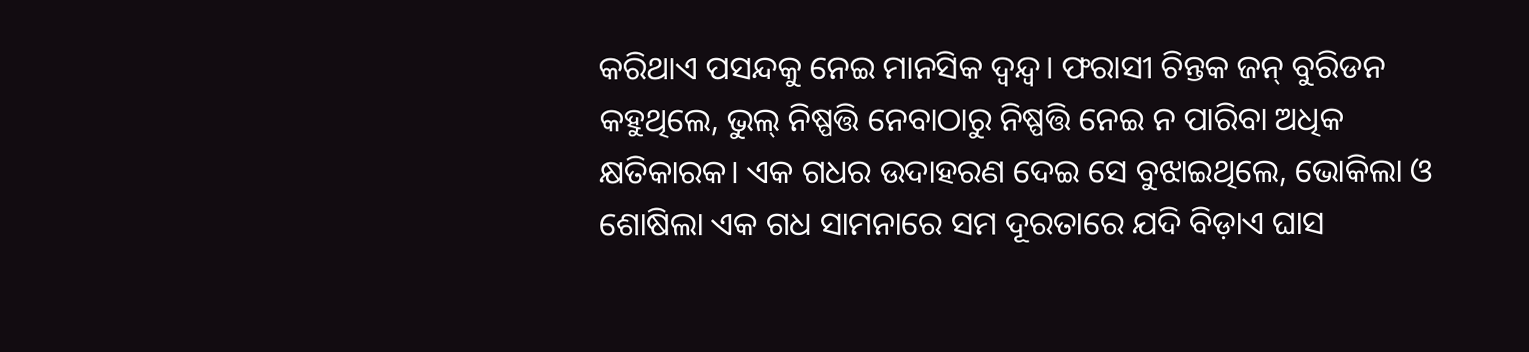କରିଥାଏ ପସନ୍ଦକୁ ନେଇ ମାନସିକ ଦ୍ବନ୍ଦ୍ବ। ଫରାସୀ ଚିନ୍ତକ ଜନ୍ ବୁରିଡନ କହୁଥିଲେ, ଭୁଲ୍ ନିଷ୍ପତ୍ତି ନେବାଠାରୁ ନିଷ୍ପତ୍ତି ନେଇ ନ ପାରିବା ଅଧିକ କ୍ଷତିକାରକ। ଏକ ଗଧର ଉଦାହରଣ ଦେଇ ସେ ବୁଝାଇଥିଲେ, ଭୋକିଲା ଓ ଶୋଷିଲା ଏକ ଗଧ ସାମନାରେ ସମ ଦୂରତାରେ ଯଦି ବିଡ଼ାଏ ଘାସ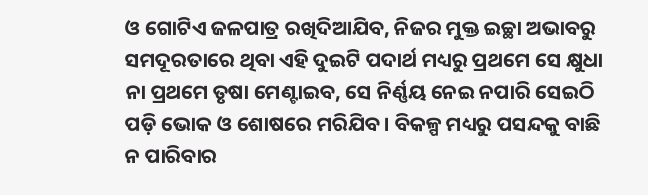ଓ ଗୋଟିଏ ଜଳପାତ୍ର ରଖିଦିଆଯିବ, ନିଜର ମୁକ୍ତ ଇଚ୍ଛା ଅଭାବରୁ ସମଦୂରତାରେ ଥିବା ଏହି ଦୁଇଟି ପଦାର୍ଥ ମଧ୍ୟରୁ ପ୍ରଥମେ ସେ କ୍ଷୁଧା ନା ପ୍ରଥମେ ତୃଷା ମେଣ୍ଟାଇବ, ସେ ନିର୍ଣ୍ଣୟ ନେଇ ନପାରି ସେଇଠି ପଡ଼ି ଭୋକ ଓ ଶୋଷରେ ମରିଯିବ। ବିକଳ୍ପ ମଧ୍ୟରୁ ପସନ୍ଦକୁ ବାଛି ନ ପାରିବାର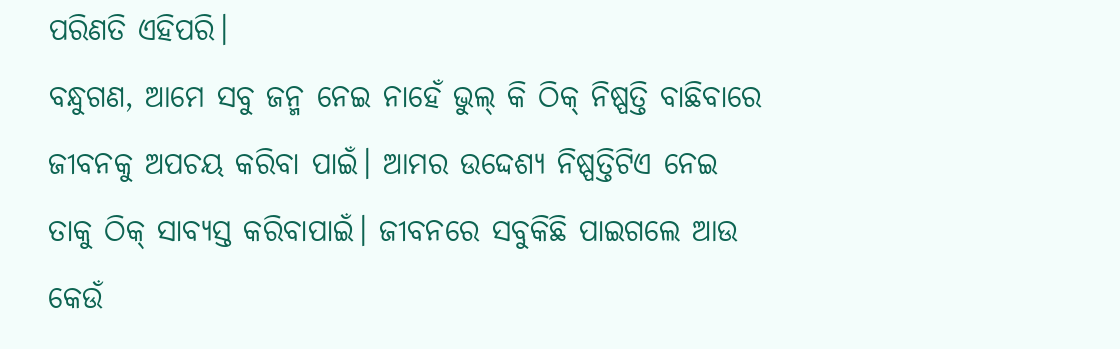ପରିଣତି ଏହିପରି।
ବନ୍ଧୁଗଣ, ଆମେ ସବୁ ଜନ୍ମ ନେଇ ନାହେଁ ଭୁଲ୍ କି ଠିକ୍ ନିଷ୍ପତ୍ତି ବାଛିବାରେ ଜୀବନକୁ ଅପଚୟ କରିବା ପାଇଁ। ଆମର ଉଦ୍ଦେଶ୍ୟ ନିଷ୍ପତ୍ତିଟିଏ ନେଇ ତାକୁ ଠିକ୍ ସାବ୍ୟସ୍ତ କରିବାପାଇଁ। ଜୀବନରେ ସବୁକିଛି ପାଇଗଲେ ଆଉ କେଉଁ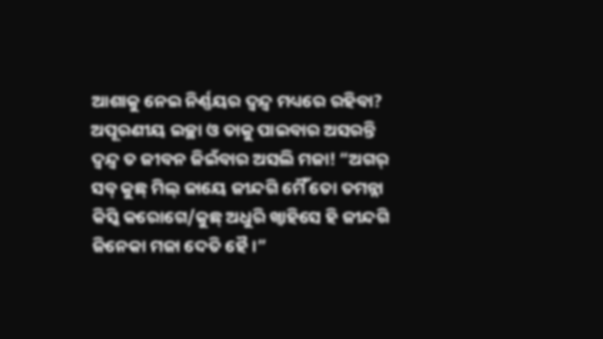ଆଶାକୁ ନେଇ ନିର୍ଣ୍ଣୟର ଦ୍ବନ୍ଦ୍ବ ମଧ୍ୟରେ ରହିବା? ଅପୂରଣୀୟ ଇଚ୍ଛା ଓ ତାକୁ ପାଇବାର ଅସରନ୍ତି ଦ୍ବନ୍ଦ୍ବ ତ ଜୀବନ ଜିଇଁବାର ଅସଲି ମଜା! “ଅଗର୍ ସବ୍ କୁଛ୍ ମିଲ୍ ଜାୟେ ଜୀନ୍ଦଗି ମୈଁ ତୋ ତମନ୍ନା କିସ୍କି କରୋଗେ/କୁଛ୍ ଅଧୁରି ଖ୍ବାହିସେ ହି ଜୀନ୍ଦଗି ଜିନେକା ମଜା ଦେତି ହୈ।”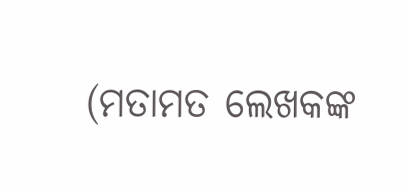(ମତାମତ ଲେଖକଙ୍କ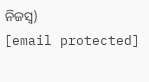ନିଜସ୍ବ)
[email protected]